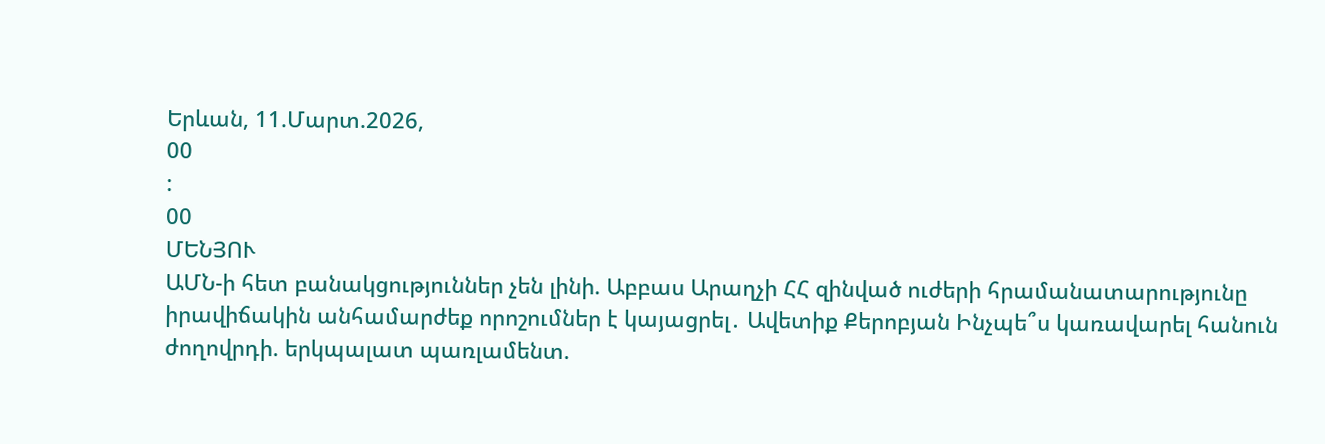Երևան, 11.Մարտ.2026,
00
:
00
ՄԵՆՅՈՒ
ԱՄՆ-ի հետ բանակցություններ չեն լինի. Աբբաս Արաղչի ՀՀ զինված ուժերի հրամանատարությունը իրավիճակին անհամարժեք որոշումներ է կայացրել․ Ավետիք Քերոբյան Ինչպե՞ս կառավարել հանուն ժողովրդի. երկպալատ պառլամենտ.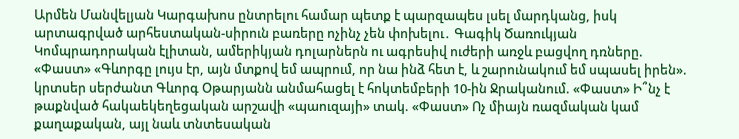Արմեն Մանվելյան Կարգախոս ընտրելու համար պետք է պարզապես լսել մարդկանց, իսկ արտագրված արհեստական-սիրուն բառերը ոչինչ չեն փոխելու․ Գագիկ Ծառուկյան Կոմպրադորական էլիտան, ամերիկյան դոլարներն ու ագրեսիվ ուժերի առջև բացվող դռները. «Փաստ» «Գևորգը լույս էր, այն մտքով եմ ապրում, որ նա ինձ հետ է, և շարունակում եմ սպասել իրեն». կրտսեր սերժանտ Գևորգ Օթարյանն անմահացել է հոկտեմբերի 10-ին Ջրականում. «Փաստ» Ի՞նչ է թաքնված հակաեկեղեցական արշավի «պաուզայի» տակ. «Փաստ» Ոչ միայն ռազմական կամ քաղաքական, այլ նաև տնտեսական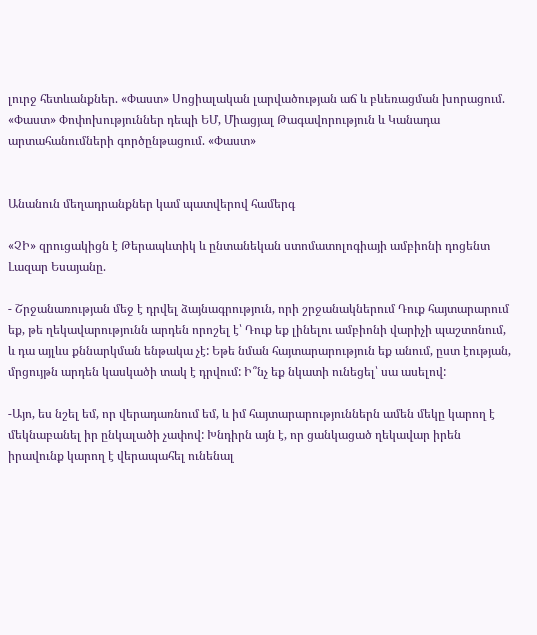լուրջ հետևանքներ. «Փաստ» Սոցիալական լարվածության աճ և բևեռացման խորացում. «Փաստ» Փոփոխություններ դեպի ԵՄ, Միացյալ Թագավորություն և Կանադա արտահանումների գործընթացում. «Փաստ»


Անանուն մեղադրանքներ կամ պատվերով համերգ

«ՉԻ» զրուցակիցն է Թերապևտիկ և ընտանեկան ստոմատոլոգիայի ամբիոնի դոցենտ Լազար Եսայանը.

- Շրջանառության մեջ է դրվել ձայնագրություն, որի շրջանակներում Դուք հայտարարում եք, թե ղեկավարությունն արդեն որոշել է՝ Դուք եք լինելու ամբիոնի վարիչի պաշտոնում, և դա այլևս քննարկման ենթակա չէ: Եթե նման հայտարարություն եք անում, ըստ էության, մրցույթն արդեն կասկածի տակ է դրվում: Ի՞նչ եք նկատի ունեցել՝ սա ասելով:

-Այո, ես նշել եմ, որ վերադառնում եմ, և իմ հայտարարություններն ամեն մեկը կարող է մեկնաբանել իր ընկալածի չափով: Խնդիրն այն է, որ ցանկացած ղեկավար իրեն իրավունք կարող է վերապահել ունենալ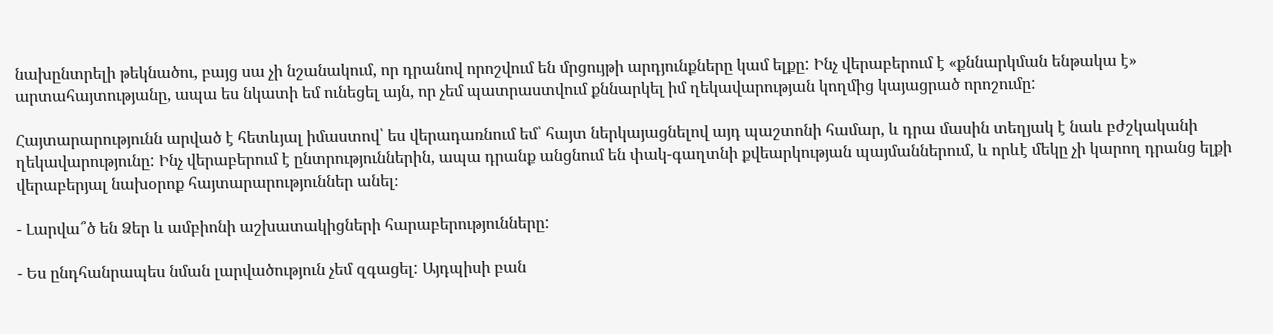նախընտրելի թեկնածու, բայց սա չի նշանակում, որ դրանով որոշվում են մրցույթի արդյունքները կամ ելքը: Ինչ վերաբերում է «քննարկման ենթակա է» արտահայտությանը, ապա ես նկատի եմ ունեցել այն, որ չեմ պատրաստվում քննարկել իմ ղեկավարության կողմից կայացրած որոշումը:

Հայտարարությունն արված է հետևյալ իմաստով՝ ես վերադառնում եմ՝ հայտ ներկայացնելով այդ պաշտոնի համար, և դրա մասին տեղյակ է նաև բժշկականի ղեկավարությունը: Ինչ վերաբերում է ընտրություններին, ապա դրանք անցնում են փակ-գաղտնի քվեարկության պայմաններում, և որևէ մեկը չի կարող դրանց ելքի վերաբերյալ նախօրոք հայտարարություններ անել։

- Լարվա՞ծ են Ձեր և ամբիոնի աշխատակիցների հարաբերությունները:

- Ես ընդհանրապես նման լարվածություն չեմ զգացել: Այդպիսի բան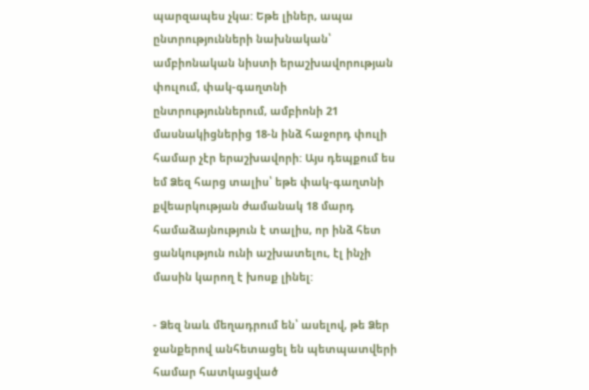պարզապես չկա: Եթե լիներ, ապա ընտրությունների նախնական՝ ամբիոնական նիստի երաշխավորության փուլում, փակ-գաղտնի ընտրություններում, ամբիոնի 21 մասնակիցներից 18-ն ինձ հաջորդ փուլի համար չէր երաշխավորի: Այս դեպքում ես եմ Ձեզ հարց տալիս՝ եթե փակ-գաղտնի քվեարկության ժամանակ 18 մարդ համաձայնություն է տալիս, որ ինձ հետ ցանկություն ունի աշխատելու, էլ ինչի մասին կարող է խոսք լինել:

- Ձեզ նաև մեղադրում են՝ ասելով, թե Ձեր ջանքերով անհետացել են պետպատվերի համար հատկացված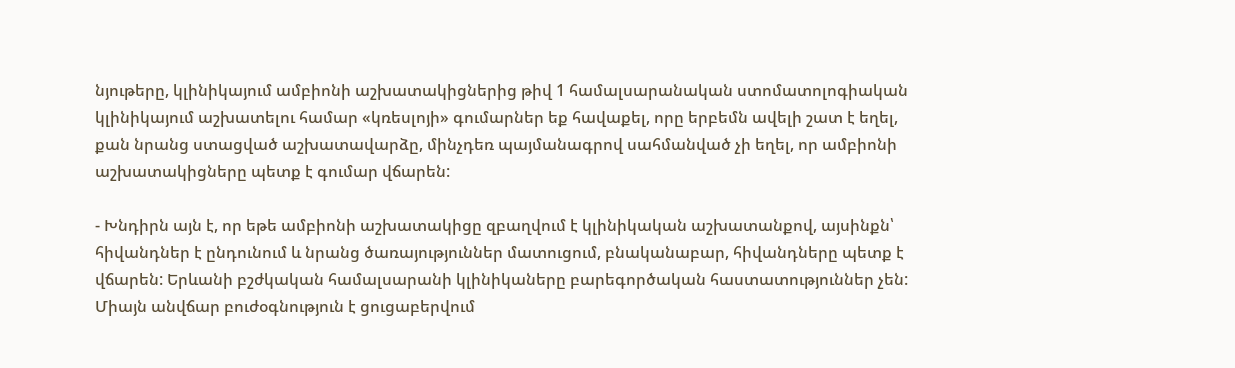նյութերը, կլինիկայում ամբիոնի աշխատակիցներից թիվ 1 համալսարանական ստոմատոլոգիական կլինիկայում աշխատելու համար «կռեսլոյի» գումարներ եք հավաքել, որը երբեմն ավելի շատ է եղել, քան նրանց ստացված աշխատավարձը, մինչդեռ պայմանագրով սահմանված չի եղել, որ ամբիոնի աշխատակիցները պետք է գումար վճարեն:

- Խնդիրն այն է, որ եթե ամբիոնի աշխատակիցը զբաղվում է կլինիկական աշխատանքով, այսինքն՝ հիվանդներ է ընդունում և նրանց ծառայություններ մատուցում, բնականաբար, հիվանդները պետք է վճարեն: Երևանի բշժկական համալսարանի կլինիկաները բարեգործական հաստատություններ չեն: Միայն անվճար բուժօգնություն է ցուցաբերվում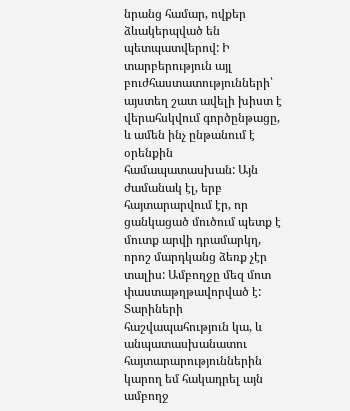նրանց համար, ովքեր ձևակերպված են պետպատվերով: Ի տարբերություն այլ բուժհաստատությունների՝ այստեղ շատ ավելի խիստ է վերահսկվում գործընթացը, և ամեն ինչ ընթանում է օրենքին համապատասխան: Այն ժամանակ էլ, երբ հայտարարվում էր, որ ցանկացած մուծում պետք է մուտք արվի դրամարկղ, որոշ մարդկանց ձեռք չէր տալիս: Ամբողջը մեզ մոտ փաստաթղթավորված է: Տարիների հաշվապահություն կա, և անպատասխանատու հայտարարություններին կարող եմ հակադրել այն ամբողջ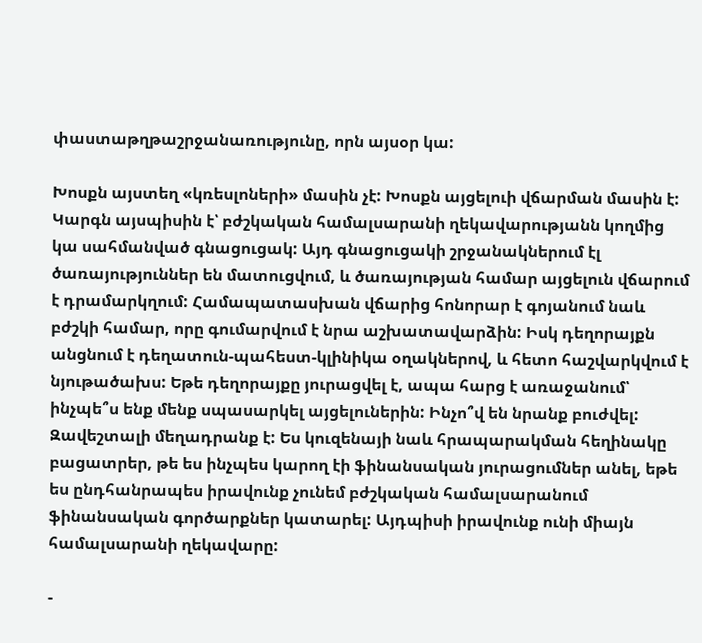փաստաթղթաշրջանառությունը, որն այսօր կա:

Խոսքն այստեղ «կռեսլոների» մասին չէ: Խոսքն այցելուի վճարման մասին է: Կարգն այսպիսին է՝ բժշկական համալսարանի ղեկավարությանն կողմից կա սահմանված գնացուցակ: Այդ գնացուցակի շրջանակներում էլ ծառայություններ են մատուցվում, և ծառայության համար այցելուն վճարում է դրամարկղում: Համապատասխան վճարից հոնորար է գոյանում նաև բժշկի համար, որը գումարվում է նրա աշխատավարձին: Իսկ դեղորայքն անցնում է դեղատուն-պահեստ-կլինիկա օղակներով, և հետո հաշվարկվում է նյութածախս: Եթե դեղորայքը յուրացվել է, ապա հարց է առաջանում՝ ինչպե՞ս ենք մենք սպասարկել այցելուներին: Ինչո՞վ են նրանք բուժվել: Զավեշտալի մեղադրանք է: Ես կուզենայի նաև հրապարակման հեղինակը բացատրեր, թե ես ինչպես կարող էի ֆինանսական յուրացումներ անել, եթե ես ընդհանրապես իրավունք չունեմ բժշկական համալսարանում ֆինանսական գործարքներ կատարել: Այդպիսի իրավունք ունի միայն համալսարանի ղեկավարը:

-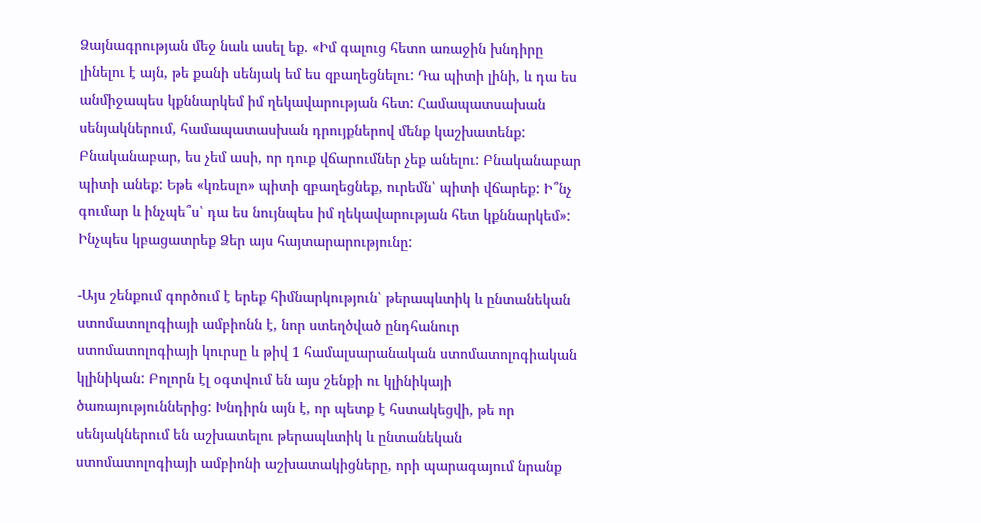Ձայնագրության մեջ նաև ասել եք. «Իմ գալուց հետո առաջին խնդիրը լինելու է այն, թե քանի սենյակ եմ ես զբաղեցնելու: Դա պիտի լինի, և դա ես անմիջապես կքննարկեմ իմ ղեկավարության հետ: Համապատսախան սենյակներում, համապատասխան դրույքներով մենք կաշխատենք: Բնականաբար, ես չեմ ասի, որ դուք վճարումներ չեք անելու: Բնականաբար պիտի անեք: Եթե «կռեսլո» պիտի զբաղեցնեք, ուրեմն՝ պիտի վճարեք: Ի՞նչ գումար և ինչպե՞ս՝ դա ես նույնպես իմ ղեկավարության հետ կքննարկեմ»: Ինչպես կբացատրեք Ձեր այս հայտարարությունը:

-Այս շենքում գործում է երեք հիմնարկություն՝ թերապևտիկ և ընտանեկան ստոմատոլոգիայի ամբիոնն է, նոր ստեղծված ընդհանուր ստոմատոլոգիայի կուրսը և թիվ 1 համալսարանական ստոմատոլոգիական կլինիկան: Բոլորն էլ օգտվում են այս շենքի ու կլինիկայի ծառայություններից: Խնդիրն այն է, որ պետք է հստակեցվի, թե որ սենյակներում են աշխատելու թերապևտիկ և ընտանեկան ստոմատոլոգիայի ամբիոնի աշխատակիցները, որի պարագայում նրանք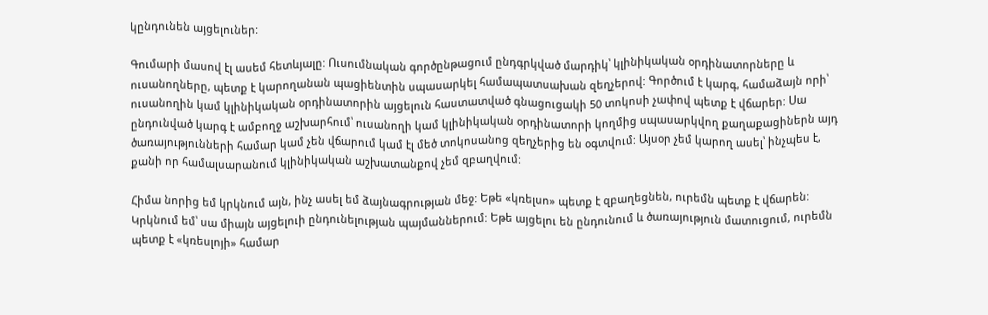կընդունեն այցելուներ:

Գումարի մասով էլ ասեմ հետևյալը: Ուսումնական գործընթացում ընդգրկված մարդիկ՝ կլինիկական օրդինատորները և ուսանողները, պետք է կարողանան պացիենտին սպասարկել համապատսախան զեղչերով: Գործում է կարգ, համաձայն որի՝ ուսանողին կամ կլինիկական օրդինատորին այցելուն հաստատված գնացուցակի 50 տոկոսի չափով պետք է վճարեր: Սա ընդունված կարգ է ամբողջ աշխարհում՝ ուսանողի կամ կլինիկական օրդինատորի կողմից սպասարկվող քաղաքացիներն այդ ծառայությունների համար կամ չեն վճարում կամ էլ մեծ տոկոսանոց զեղչերից են օգտվում: Այսօր չեմ կարող ասել՝ ինչպես է, քանի որ համալսարանում կլինիկական աշխատանքով չեմ զբաղվում:

Հիմա նորից եմ կրկնում այն, ինչ ասել եմ ձայնագրության մեջ: Եթե «կռելսո» պետք է զբաղեցնեն, ուրեմն պետք է վճարեն: Կրկնում եմ՝ սա միայն այցելուի ընդունելության պայմաններում: Եթե այցելու են ընդունում և ծառայություն մատուցում, ուրեմն պետք է «կռեսլոյի» համար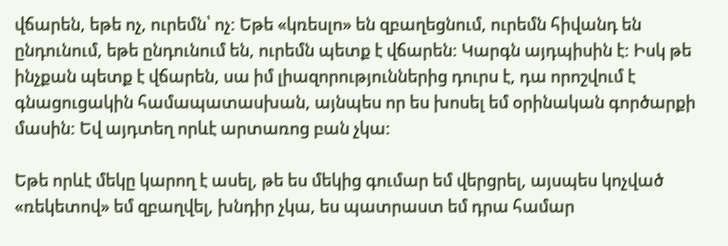վճարեն, եթե ոչ, ուրեմն՝ ոչ: Եթե «կռեսլո» են զբաղեցնում, ուրեմն հիվանդ են ընդունում, եթե ընդունում են, ուրեմն պետք է վճարեն: Կարգն այդպիսին է: Իսկ թե ինչքան պետք է վճարեն, սա իմ լիազորություններից դուրս է, դա որոշվում է գնացուցակին համապատասխան, այնպես որ ես խոսել եմ օրինական գործարքի մասին: Եվ այդտեղ որևէ արտառոց բան չկա:

Եթե որևէ մեկը կարող է ասել, թե ես մեկից գումար եմ վերցրել, այսպես կոչված «ռեկետով» եմ զբաղվել, խնդիր չկա, ես պատրաստ եմ դրա համար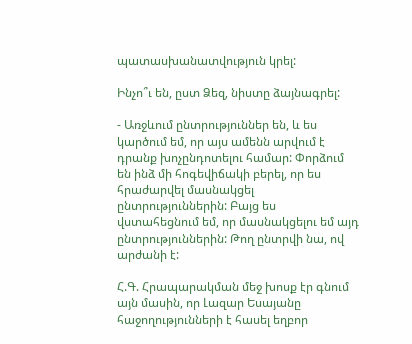պատասխանատվություն կրել:

Ինչո՞ւ են, ըստ Ձեզ, նիստը ձայնագրել:

- Առջևում ընտրություններ են, և ես կարծում եմ, որ այս ամենն արվում է դրանք խոչընդոտելու համար: Փորձում են ինձ մի հոգեվիճակի բերել, որ ես հրաժարվել մասնակցել ընտրություններին: Բայց ես վստահեցնում եմ, որ մասնակցելու եմ այդ ընտրություններին: Թող ընտրվի նա, ով արժանի է:

Հ.Գ. Հրապարակման մեջ խոսք էր գնում այն մասին, որ Լազար Եսայանը հաջողությունների է հասել եղբոր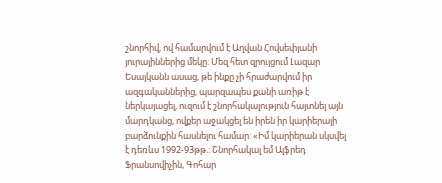շնորհիվ, ով համարվում է Աղվան Հովսեփյանի յուրայիններից մեկը: Մեզ հետ զրույցում Լազար Եսայկանն ասաց, թե ինքը չի հրաժարվում իր ազգականներից, պարզապես քանի առիթ է ներկայացել, ուզում է շնորհակալություն հայտնել այն մարդկանց, ովքեր աջակցել են իրեն իր կարիերայի բարձունքին հասնելու համար: «Իմ կարիերան սկսվել է դեռևս 1992-93թթ.: Շնորհակալ եմ Ալֆրեդ Ֆրանսովիչին, Գոհար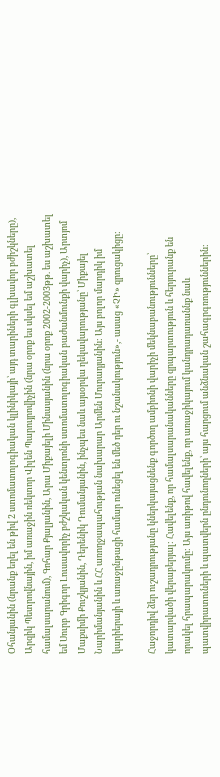Օհանյանին (նրանք եղել են թիվ 2 ստոմատոլոգիական կլինիկայի՝ այդ տարիների գլխավոր բժիշկները), Արզիկ Պետրովնային, իմ առաջին ռեկտոր Վիլեն Պարույրովիչին (նրա օրոք ես սկսել եմ աշխատել համալսարանում), Գոհար Քյալյանին, Արա Միքայելի Մինասյանին (նրա օրոք 2002-2003թթ. ես աշխատել եմ Սուրբ Գրիգոր Լուսավորիչ բժշկական կենտրոնի ստոմատոլոգիական բաժանմունքի վարիչ), Արտյոմ Մաքսիմի Քուշկյանին, Դերենիկ Դումանյանին, ինչպես նաև այսօրվա ղեկավարությանը՝ Միքայել Նարիմանյանին և ՀՀ առողջապահության նախարար Արմեն Մուրադյանին: Այս բոլոր մարդիկ իմ կարիերայի և առաջընթացի համար ունեցել են մեծ դեր ու նշանակություն»,- ասաց «ՉԻ» զրուցակիցը:

Հաջորդիվ ձեր ուշադրությանը կներկայացնենք գործող ամբիոնի վարիչի մեկնաբանությունները՝ կատարվածի վերաբերյալ: Հավելենք, որ համալսարանականները զրպարտություն և հերյուրանք են որակել հրապարակումը: Այս առիթով հավելենք, որ առաջիկայում կանդրադառաննք նաև պատվիրատուների և պատվերն ընդունողների՝ այս հարցում անձնական շահագրգռություններին: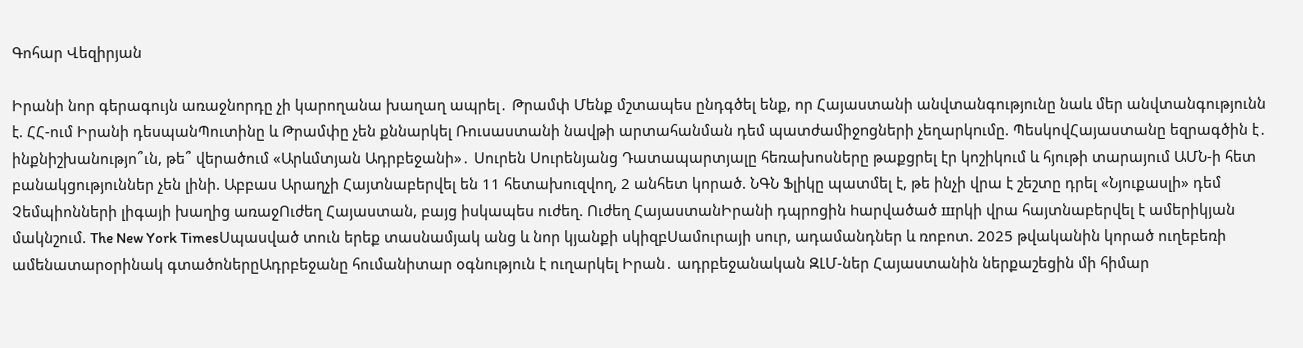Գոհար Վեզիրյան

Իրանի նոր գերագույն առաջնորդը չի կարողանա խաղաղ ապրել․ Թրամփ Մենք մշտապես ընդգծել ենք, որ Հայաստանի անվտանգությունը նաև մեր անվտանգությունն է. ՀՀ-ում Իրանի դեսպանՊուտինը և Թրամփը չեն քննարկել Ռուսաստանի նավթի արտահանման դեմ պատժամիջnցների չեղարկnւմը. ՊեսկովՀայաստանը եզրագծին է․ ինքնիշխանությո՞ւն, թե՞ վերածում «Արևմտյան Ադրբեջանի»․ Սուրեն Սուրենյանց Դատապարտյալը հեռախոսները թաքցրել էր կոշիկում և հյութի տարայում ԱՄՆ-ի հետ բանակցություններ չեն լինի. Աբբաս Արաղչի Հայտնաբերվել են 11 հետախուզվող, 2 անհետ կորած. ՆԳՆ Ֆլիկը պատմել է, թե ինչի վրա է շեշտը դրել «Նյուքասլի» դեմ Չեմպիոնների լիգայի խաղից առաջՈւժեղ Հայաստան, բայց իսկապես ուժեղ. Ուժեղ ՀայաստանԻրանի դպրոցին hարվածած шրկի վրա հայտնաբերվել է ամերիկյան մակնշում. The New York TimesՍպասված տուն երեք տասնամյակ անց և նոր կյանքի սկիզբՍամուրայի սուր, ադամանդներ և ռոբոտ. 2025 թվականին կորած ուղեբեռի ամենատարօրինակ գտածոներըԱդրբեջանը հումանիտար օգնություն է ուղարկել Իրան․ ադրբեջանական ԶԼՄ-ներ Հայաստանին ներքաշեցին մի հիմար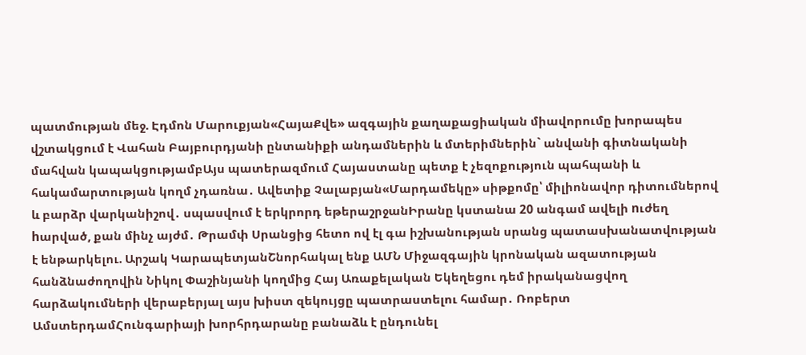պատմության մեջ. Էդմոն Մարուքյան«ՀայաՔվե» ազգային քաղաքացիական միավորումը խորապես վշտակցում է Վահան Բայբուրդյանի ընտանիքի անդամներին և մտերիմներին` անվանի գիտնականի մահվան կապակցությամբԱյս պատերազմում Հայաստանը պետք է չեզոքություն պահպանի և հակամարտության կողմ չդառնա․ Ավետիք Չալաբյան«Մարդամեկը» սիթքոմը՝ միլիոնավոր դիտումներով և բարձր վարկանիշով․ սպասվում է երկրորդ եթերաշրջանԻրանը կստանա 20 անգամ ավելի nւժեղ hարված, քան մինչ այժմ․ Թրամփ Սրանցից հետո ով էլ գա իշխանության սրանց պատասխանատվության է ենթարկելու. Արշակ ԿարապետյանՇնորհակալ ենք ԱՄՆ Միջազգային կրոնական ազատության հանձնաժողովին Նիկոլ Փաշինյանի կողմից Հայ Առաքելական Եկեղեցու դեմ իրականացվող հարձակումների վերաբերյալ այս խիստ զեկույցը պատրաստելու համար․ Ռոբերտ ԱմստերդամՀունգարիայի խորհրդարանը բանաձև է ընդունել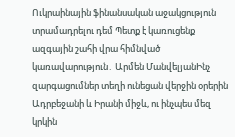Ուկրաինային ֆինանսական աջակցություն տրամադրելու դեմ Պետք է կառուցենք ազգային շահի վրա հիմնված կառավարություն․ Արմեն ՄանվելյանԻնչ զարգացումներ տեղի ունեցան վերջին օրերին Ադրբեջանի և Իրանի միջև, ու ինչպես մեզ կրկին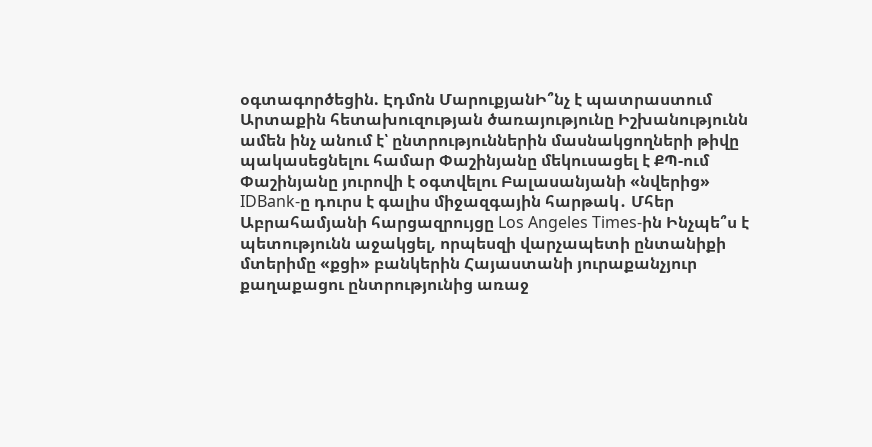օգտագործեցին. Էդմոն ՄարուքյանԻ՞նչ է պատրաստում Արտաքին հետախուզության ծառայությունը Իշխանությունն ամեն ինչ անում է՝ ընտրություններին մասնակցողների թիվը պակասեցնելու համար Փաշինյանը մեկուսացել է ՔՊ-ում Փաշինյանը յուրովի է օգտվելու Բալասանյանի «նվերից» IDBank-ը դուրս է գալիս միջազգային հարթակ․ Մհեր Աբրահամյանի հարցազրույցը Los Angeles Times-ին Ինչպե՞ս է պետությունն աջակցել, որպեսզի վարչապետի ընտանիքի մտերիմը «քցի» բանկերին Հայաստանի յուրաքանչյուր քաղաքացու ընտրությունից առաջ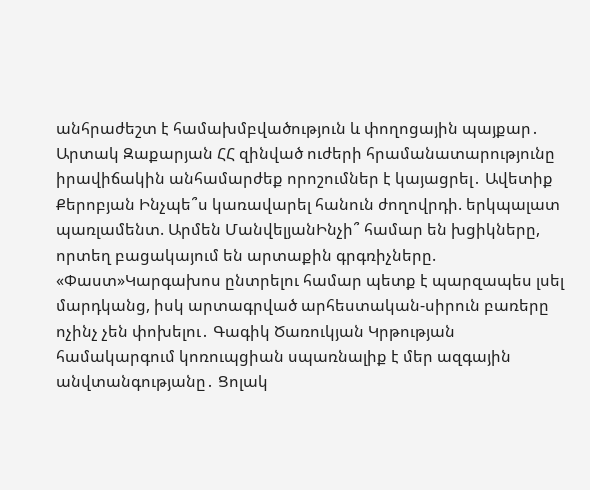անհրաժեշտ է համախմբվածություն և փողոցային պայքար․ Արտակ Զաքարյան ՀՀ զինված ուժերի հրամանատարությունը իրավիճակին անհամարժեք որոշումներ է կայացրել․ Ավետիք Քերոբյան Ինչպե՞ս կառավարել հանուն ժողովրդի. երկպալատ պառլամենտ. Արմեն ՄանվելյանԻնչի՞ համար են խցիկները, որտեղ բացակայում են արտաքին գրգռիչները. «Փաստ»Կարգախոս ընտրելու համար պետք է պարզապես լսել մարդկանց, իսկ արտագրված արհեստական-սիրուն բառերը ոչինչ չեն փոխելու․ Գագիկ Ծառուկյան Կրթության համակարգում կոռուպցիան սպառնալիք է մեր ազգային անվտանգությանը․ Ցոլակ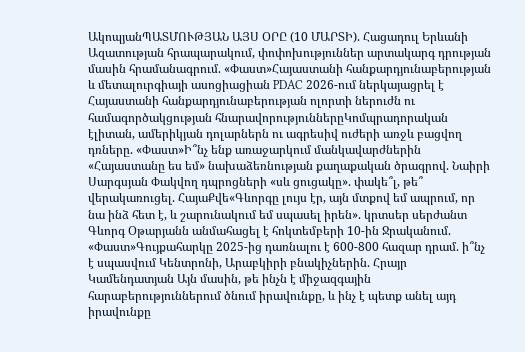ԱկոպյանՊԱՏՄՈՒԹՅԱՆ ԱՅՍ ՕՐԸ (10 ՄԱՐՏԻ). Հացադուլ Երևանի Ազատության հրապարակում, փոփոխություններ արտակարգ դրության մասին հրամանագրում. «Փաստ»Հայաստանի հանքարդյունաբերության և մետալուրգիայի ասոցիացիան PDAC 2026-ում ներկայացրել է Հայաստանի հանքարդյունաբերության ոլորտի ներուժն ու համագործակցության հնարավորություններըԿոմպրադորական էլիտան, ամերիկյան դոլարներն ու ագրեսիվ ուժերի առջև բացվող դռները. «Փաստ»Ի՞նչ ենք առաջարկում մանկավարժներին «Հայաստանը ես եմ» նախաձեռնության քաղաքական ծրագրով. Նաիրի Սարգսյան Փակվող դպրոցների «սև ցուցակը». փակե՞լ, թե՞ վերակառուցել. ՀայաՔվե«Գևորգը լույս էր, այն մտքով եմ ապրում, որ նա ինձ հետ է, և շարունակում եմ սպասել իրեն». կրտսեր սերժանտ Գևորգ Օթարյանն անմահացել է հոկտեմբերի 10-ին Ջրականում. «Փաստ»Գույքահարկը 2025-ից դառնալու է 600-800 հազար դրամ. ի՞նչ է սպասվում Կենտրոնի, Արաբկիրի բնակիչներին. Հրայր Կամենդատյան Այն մասին, թե ինչն է միջազգային հարաբերություններում ծնում իրավունքը, և ինչ է պետք անել այդ իրավունքը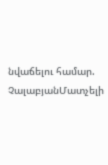նվաճելու համար. ՉալաբյանՄատչելի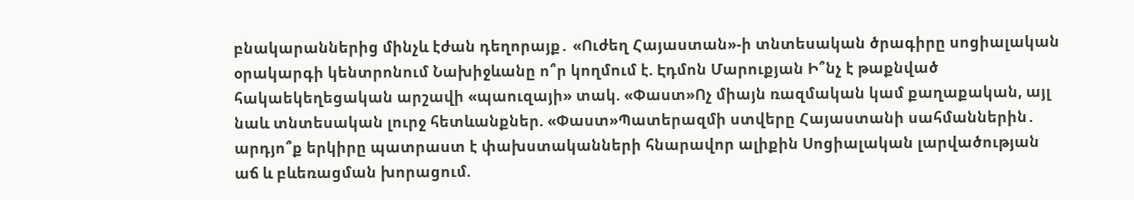բնակարաններից մինչև էժան դեղորայք․ «Ուժեղ Հայաստան»-ի տնտեսական ծրագիրը սոցիալական օրակարգի կենտրոնում Նախիջևանը ո՞ր կողմում է. Էդմոն Մարուքյան Ի՞նչ է թաքնված հակաեկեղեցական արշավի «պաուզայի» տակ. «Փաստ»Ոչ միայն ռազմական կամ քաղաքական, այլ նաև տնտեսական լուրջ հետևանքներ. «Փաստ»Պատերազմի ստվերը Հայաստանի սահմաններին․ արդյո՞ք երկիրը պատրաստ է փախստականների հնարավոր ալիքին Սոցիալական լարվածության աճ և բևեռացման խորացում.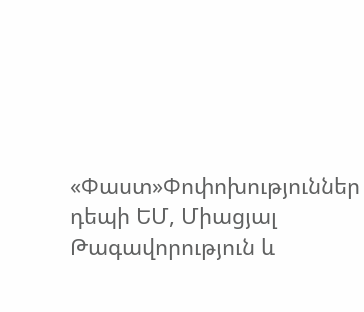«Փաստ»Փոփոխություններ դեպի ԵՄ, Միացյալ Թագավորություն և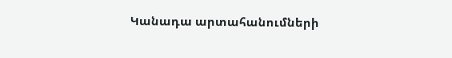Կանադա արտահանումների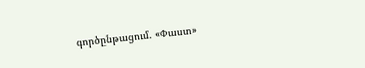գործընթացում. «Փաստ»